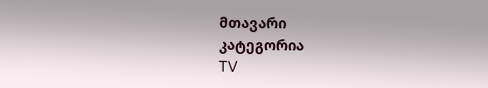მთავარი
კატეგორია
TV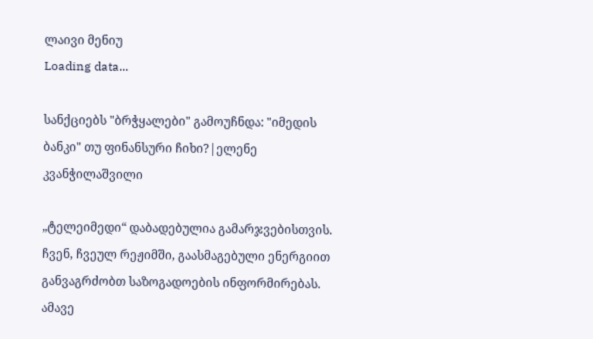ლაივი მენიუ
Loading data...

სანქციებს "ბრჭყალები" გამოუჩნდა: "იმედის ბანკი" თუ ფინანსური ჩიხი?|ელენე კვანჭილაშვილი

„ტელეიმედი“ დაბადებულია გამარჯვებისთვის. ჩვენ, ჩვეულ რეჟიმში, გაასმაგებული ენერგიით განვაგრძობთ საზოგადოების ინფორმირებას. ამავე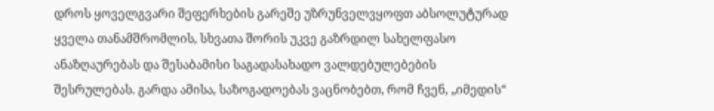დროს ყოველგვარი შეფერხების გარეშე უზრუნველვყოფთ აბსოლუტურად ყველა თანამშრომლის, სხვათა შორის უკვე გაზრდილ სახელფასო ანაზღაურებას და შესაბამისი საგადასახადო ვალდებულებების შესრულებას. გარდა ამისა, საზოგადოებას ვაცნობებთ, რომ ჩვენ, „იმედის“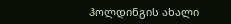ჰოლდინგის ახალი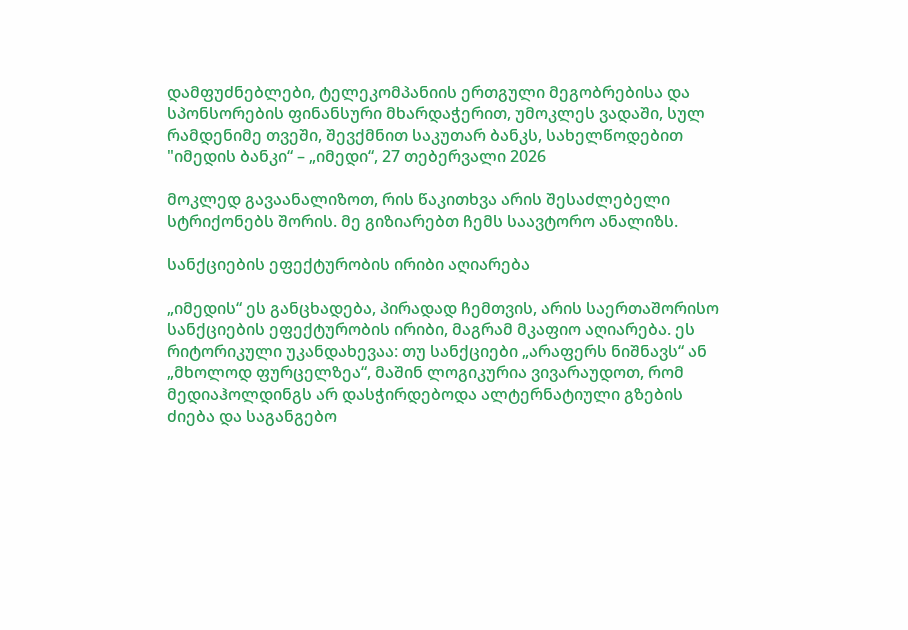დამფუძნებლები, ტელეკომპანიის ერთგული მეგობრებისა და სპონსორების ფინანსური მხარდაჭერით, უმოკლეს ვადაში, სულ რამდენიმე თვეში, შევქმნით საკუთარ ბანკს, სახელწოდებით "იმედის ბანკი“ – „იმედი“, 27 თებერვალი 2026

მოკლედ გავაანალიზოთ, რის წაკითხვა არის შესაძლებელი სტრიქონებს შორის. მე გიზიარებთ ჩემს საავტორო ანალიზს.

სანქციების ეფექტურობის ირიბი აღიარება

„იმედის“ ეს განცხადება, პირადად ჩემთვის, არის საერთაშორისო სანქციების ეფექტურობის ირიბი, მაგრამ მკაფიო აღიარება. ეს რიტორიკული უკანდახევაა: თუ სანქციები „არაფერს ნიშნავს“ ან „მხოლოდ ფურცელზეა“, მაშინ ლოგიკურია ვივარაუდოთ, რომ მედიაჰოლდინგს არ დასჭირდებოდა ალტერნატიული გზების ძიება და საგანგებო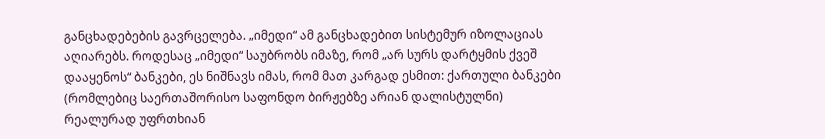განცხადებების გავრცელება. „იმედი“ ამ განცხადებით სისტემურ იზოლაციას აღიარებს. როდესაც „იმედი“ საუბრობს იმაზე, რომ „არ სურს დარტყმის ქვეშ დააყენოს“ ბანკები, ეს ნიშნავს იმას, რომ მათ კარგად ესმით: ქართული ბანკები (რომლებიც საერთაშორისო საფონდო ბირჟებზე არიან დალისტულნი) რეალურად უფრთხიან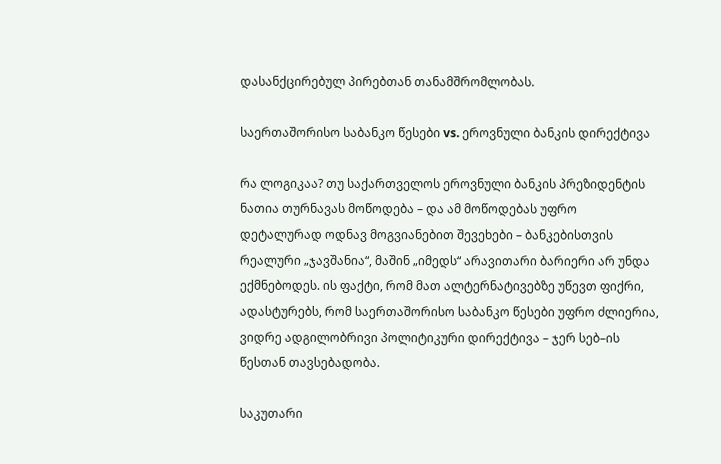დასანქცირებულ პირებთან თანამშრომლობას.

საერთაშორისო საბანკო წესები vs. ეროვნული ბანკის დირექტივა

რა ლოგიკაა? თუ საქართველოს ეროვნული ბანკის პრეზიდენტის ნათია თურნავას მოწოდება – და ამ მოწოდებას უფრო დეტალურად ოდნავ მოგვიანებით შევეხები – ბანკებისთვის რეალური „ჯავშანია“, მაშინ „იმედს“ არავითარი ბარიერი არ უნდა ექმნებოდეს. ის ფაქტი, რომ მათ ალტერნატივებზე უწევთ ფიქრი, ადასტურებს, რომ საერთაშორისო საბანკო წესები უფრო ძლიერია, ვიდრე ადგილობრივი პოლიტიკური დირექტივა – ჯერ სებ–ის წესთან თავსებადობა.

საკუთარი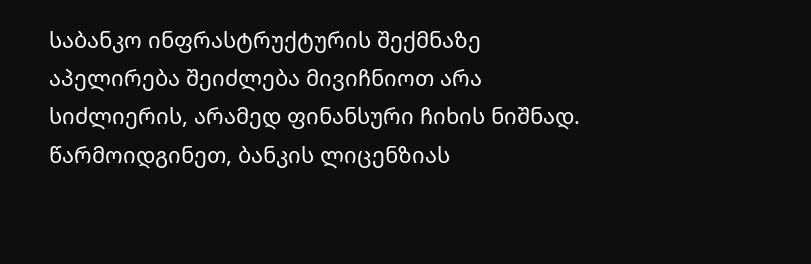საბანკო ინფრასტრუქტურის შექმნაზე აპელირება შეიძლება მივიჩნიოთ არა სიძლიერის, არამედ ფინანსური ჩიხის ნიშნად. წარმოიდგინეთ, ბანკის ლიცენზიას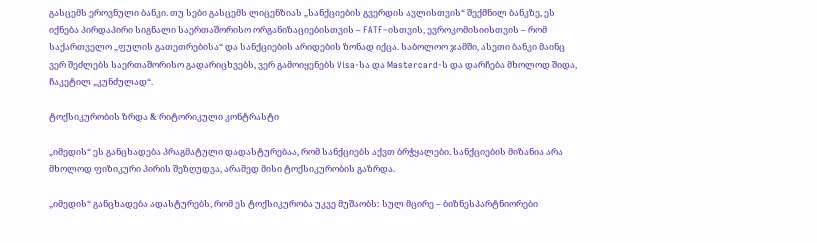გასცემს ეროვნული ბანკი. თუ სები გასცემს ლიცენზიას „სანქციების გვერდის ავლისთვის“ შექმნილ ბანკზე, ეს იქნება პირდაპირი სიგნალი საერთაშორისო ორგანიზაციებისთვის – FATF–ისთვის, ევროკომისიისთვის – რომ საქართველო „ფულის გათეთრებისა“ და სანქციების არიდების ზონად იქცა. საბოლოო ჯამში, ასეთი ბანკი მაინც ვერ შეძლებს საერთაშორისო გადარიცხვებს, ვერ გამოიყენებს Visa-სა და Mastercard-ს და დარჩება მხოლოდ შიდა, ჩაკეტილ „კუნძულად“.

ტოქსიკურობის ზრდა & რიტორიკული კონტრასტი

„იმედის“ ეს განცხადება პრაგმატული დადასტურებაა, რომ სანქციებს აქვთ ბრჭყალები. სანქციების მიზანია არა მხოლოდ ფიზიკური პირის შეზღუდვა, არამედ მისი ტოქსიკურობის გაზრდა.

„იმედის“ განცხადება ადასტურებს, რომ ეს ტოქსიკურობა უკვე მუშაობს: სულ მცირე – ბიზნესპარტნიორები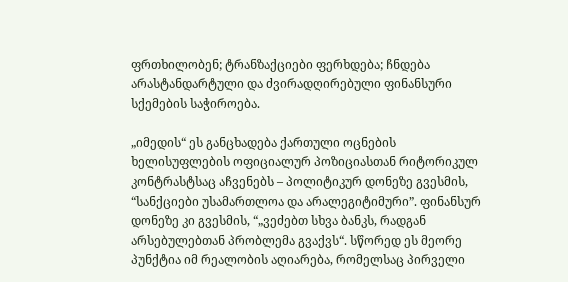ფრთხილობენ; ტრანზაქციები ფერხდება; ჩნდება არასტანდარტული და ძვირადღირებული ფინანსური სქემების საჭიროება.

„იმედის“ ეს განცხადება ქართული ოცნების ხელისუფლების ოფიციალურ პოზიციასთან რიტორიკულ კონტრასტსაც აჩვენებს – პოლიტიკურ დონეზე გვესმის, “სანქციები უსამართლოა და არალეგიტიმური”. ფინანსურ დონეზე კი გვესმის, “„ვეძებთ სხვა ბანკს, რადგან არსებულებთან პრობლემა გვაქვს“. სწორედ ეს მეორე პუნქტია იმ რეალობის აღიარება, რომელსაც პირველი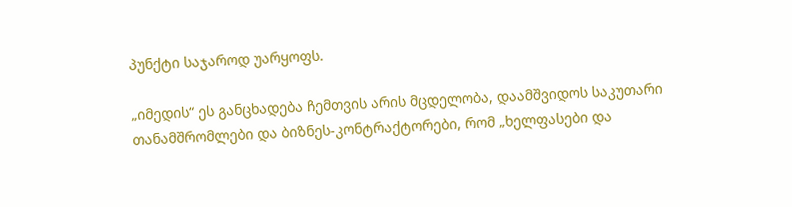პუნქტი საჯაროდ უარყოფს.

„იმედის“ ეს განცხადება ჩემთვის არის მცდელობა, დაამშვიდოს საკუთარი თანამშრომლები და ბიზნეს-კონტრაქტორები, რომ „ხელფასები და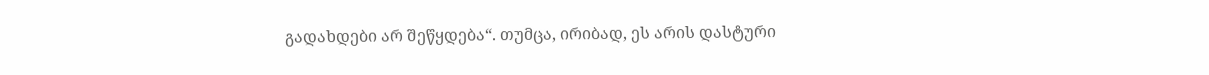გადახდები არ შეწყდება“. თუმცა, ირიბად, ეს არის დასტური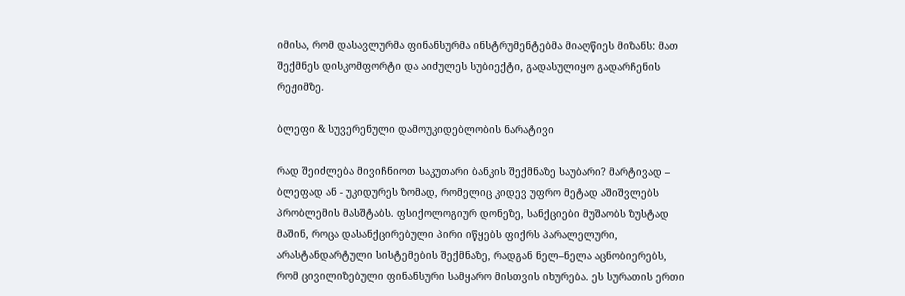იმისა, რომ დასავლურმა ფინანსურმა ინსტრუმენტებმა მიაღწიეს მიზანს: მათ შექმნეს დისკომფორტი და აიძულეს სუბიექტი, გადასულიყო გადარჩენის რეჟიმზე.

ბლეფი & სუვერენული დამოუკიდებლობის ნარატივი

რად შეიძლება მივიჩნიოთ საკუთარი ბანკის შექმნაზე საუბარი? მარტივად – ბლეფად ან - უკიდურეს ზომად, რომელიც კიდევ უფრო მეტად აშიშვლებს პრობლემის მასშტაბს. ფსიქოლოგიურ დონეზე, სანქციები მუშაობს ზუსტად მაშინ, როცა დასანქცირებული პირი იწყებს ფიქრს პარალელური, არასტანდარტული სისტემების შექმნაზე, რადგან ნელ–ნელა აცნობიერებს, რომ ცივილიზებული ფინანსური სამყარო მისთვის იხურება. ეს სურათის ერთი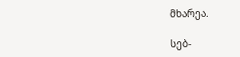მხარეა.

სებ-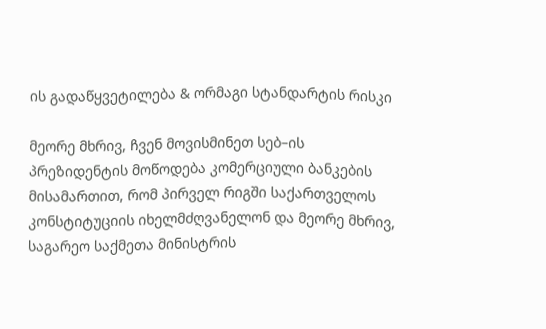ის გადაწყვეტილება & ორმაგი სტანდარტის რისკი

მეორე მხრივ, ჩვენ მოვისმინეთ სებ–ის პრეზიდენტის მოწოდება კომერციული ბანკების მისამართით, რომ პირველ რიგში საქართველოს კონსტიტუციის იხელმძღვანელონ და მეორე მხრივ, საგარეო საქმეთა მინისტრის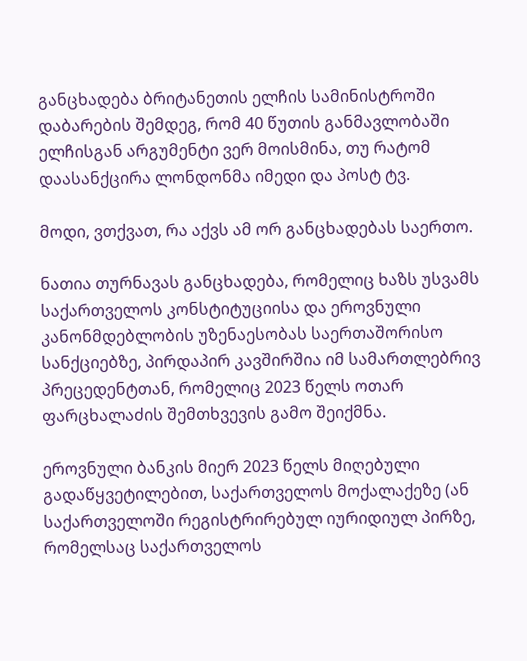განცხადება ბრიტანეთის ელჩის სამინისტროში დაბარების შემდეგ, რომ 40 წუთის განმავლობაში ელჩისგან არგუმენტი ვერ მოისმინა, თუ რატომ დაასანქცირა ლონდონმა იმედი და პოსტ ტვ.

მოდი, ვთქვათ, რა აქვს ამ ორ განცხადებას საერთო.

ნათია თურნავას განცხადება, რომელიც ხაზს უსვამს საქართველოს კონსტიტუციისა და ეროვნული კანონმდებლობის უზენაესობას საერთაშორისო სანქციებზე, პირდაპირ კავშირშია იმ სამართლებრივ პრეცედენტთან, რომელიც 2023 წელს ოთარ ფარცხალაძის შემთხვევის გამო შეიქმნა.

ეროვნული ბანკის მიერ 2023 წელს მიღებული გადაწყვეტილებით, საქართველოს მოქალაქეზე (ან საქართველოში რეგისტრირებულ იურიდიულ პირზე, რომელსაც საქართველოს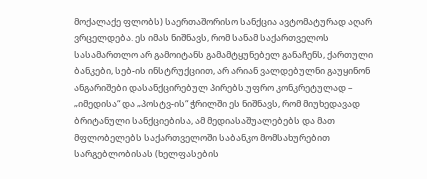მოქალაქე ფლობს) საერთაშორისო სანქცია ავტომატურად აღარ ვრცელდება. ეს იმას ნიშნავს, რომ სანამ საქართველოს სასამართლო არ გამოიტანს გამამტყუნებელ განაჩენს, ქართული ბანკები, სებ-ის ინსტრუქციით, არ არიან ვალდებულნი გაუყინონ ანგარიშები დასანქცირებულ პირებს.უფრო კონკრეტულად – „იმედისა“ და „პოსტვ-ის“ ჭრილში ეს ნიშნავს, რომ მიუხედავად ბრიტანული სანქციებისა, ამ მედიასაშუალებებს და მათ მფლობელებს საქართველოში საბანკო მომსახურებით სარგებლობისას (ხელფასების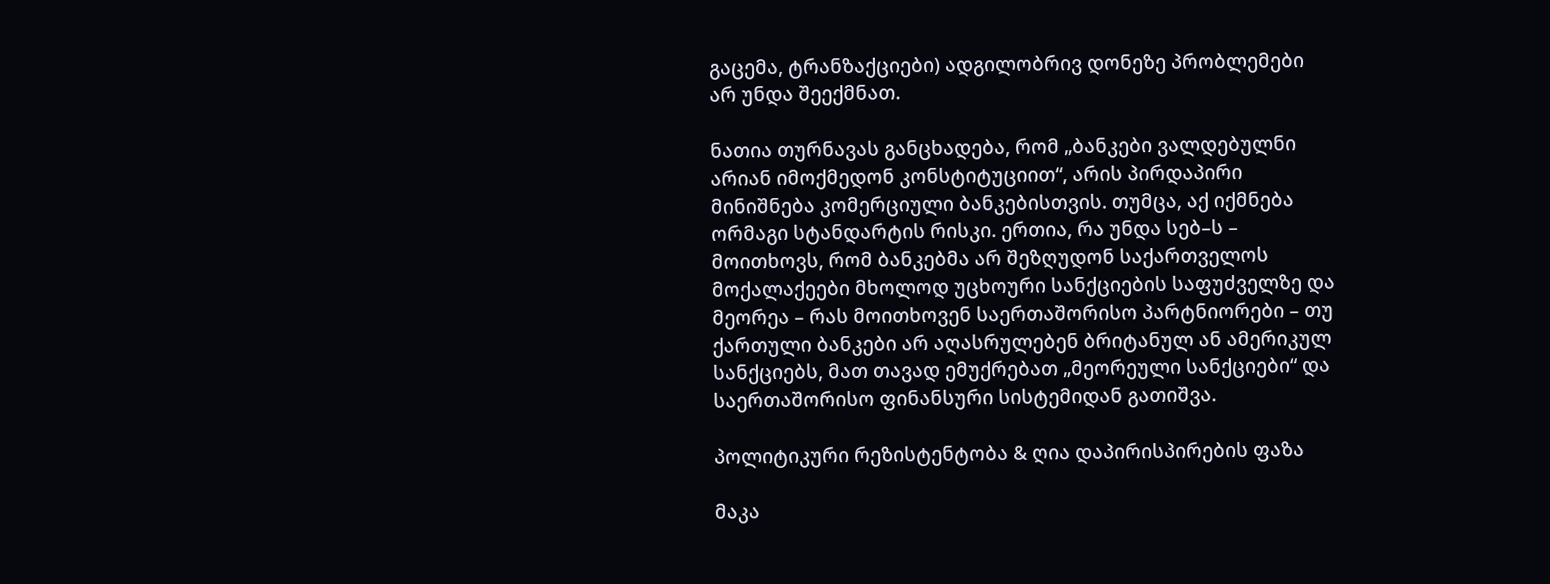გაცემა, ტრანზაქციები) ადგილობრივ დონეზე პრობლემები არ უნდა შეექმნათ.

ნათია თურნავას განცხადება, რომ „ბანკები ვალდებულნი არიან იმოქმედონ კონსტიტუციით“, არის პირდაპირი მინიშნება კომერციული ბანკებისთვის. თუმცა, აქ იქმნება ორმაგი სტანდარტის რისკი. ერთია, რა უნდა სებ–ს – მოითხოვს, რომ ბანკებმა არ შეზღუდონ საქართველოს მოქალაქეები მხოლოდ უცხოური სანქციების საფუძველზე და მეორეა – რას მოითხოვენ საერთაშორისო პარტნიორები – თუ ქართული ბანკები არ აღასრულებენ ბრიტანულ ან ამერიკულ სანქციებს, მათ თავად ემუქრებათ „მეორეული სანქციები“ და საერთაშორისო ფინანსური სისტემიდან გათიშვა.

პოლიტიკური რეზისტენტობა & ღია დაპირისპირების ფაზა

მაკა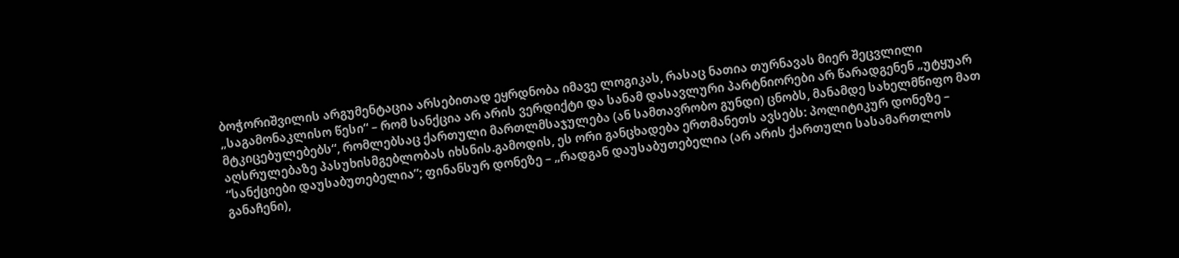ბოჭორიშვილის არგუმენტაცია არსებითად ეყრდნობა იმავე ლოგიკას, რასაც ნათია თურნავას მიერ შეცვლილი „საგამონაკლისო წესი“ – რომ სანქცია არ არის ვერდიქტი და სანამ დასავლური პარტნიორები არ წარადგენენ „უტყუარ მტკიცებულებებს“, რომლებსაც ქართული მართლმსაჯულება (ან სამთავრობო გუნდი) ცნობს, მანამდე სახელმწიფო მათ აღსრულებაზე პასუხისმგებლობას იხსნის.გამოდის, ეს ორი განცხადება ერთმანეთს ავსებს: პოლიტიკურ დონეზე – “სანქციები დაუსაბუთებელია”; ფინანსურ დონეზე – „რადგან დაუსაბუთებელია (არ არის ქართული სასამართლოს განაჩენი),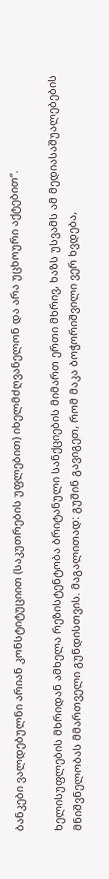ბანკები ვალდებულნი არიან კონსტიტუციით (საკუთრების უფლებით) იხელმძღვანელონ და არა უცხოური აქტებით“.

ხელისუფლების მხრიდან ამხელა რეზისტენტობა ბრიტანული სანქციების მიმართ ერთი მხრივ, ხაზს უსვამს ამ მედიასაშუალებების მნიშვნელობას მმართველი გუნდისთვის. მაგალითად: გუშინ გავიგეთ, რომ მაკა ბოჭორიშვილი ვერ ხვდება,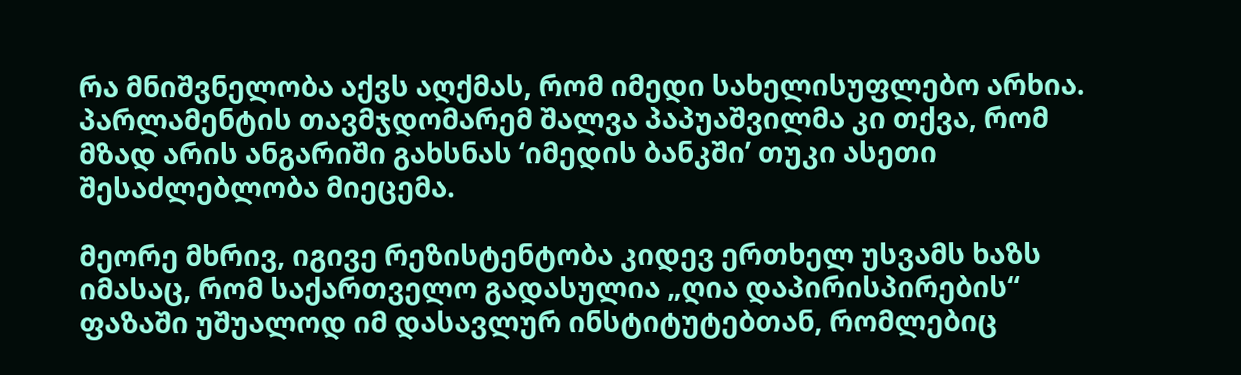რა მნიშვნელობა აქვს აღქმას, რომ იმედი სახელისუფლებო არხია. პარლამენტის თავმჯდომარემ შალვა პაპუაშვილმა კი თქვა, რომ მზად არის ანგარიში გახსნას ‘იმედის ბანკში’ თუკი ასეთი შესაძლებლობა მიეცემა.

მეორე მხრივ, იგივე რეზისტენტობა კიდევ ერთხელ უსვამს ხაზს იმასაც, რომ საქართველო გადასულია „ღია დაპირისპირების“ ფაზაში უშუალოდ იმ დასავლურ ინსტიტუტებთან, რომლებიც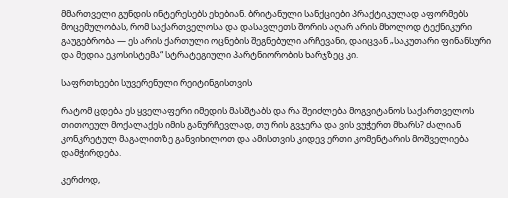მმართველი გუნდის ინტერესებს ეხებიან. ბრიტანული სანქციები პრაქტიკულად აფორმებს მოცემულობას, რომ საქართველოსა და დასავლეთს შორის აღარ არის მხოლოდ ტექნიკური გაუგებრობა — ეს არის ქართული ოცნების შეგნებული არჩევანი, დაიცვან „საკუთარი ფინანსური და მედია ეკოსისტემა“ სტრატეგიული პარტნიორობის ხარჯზეც კი.

საფრთხეები სუვერენული რეიტინგისთვის

რატომ ცდება ეს ყველაფერი იმედის მასშტაბს და რა შეიძლება მოგვიტანოს საქართველოს თითოეულ მოქალაქეს იმის განურჩევლად, თუ რის გვჯერა და ვის ვუჭერთ მხარს? ძალიან კონკრეტულ მაგალითზე განვიხილოთ და ამისთვის კიდევ ერთი კომენტარის მოშველიება დამჭირდება.

კერძოდ,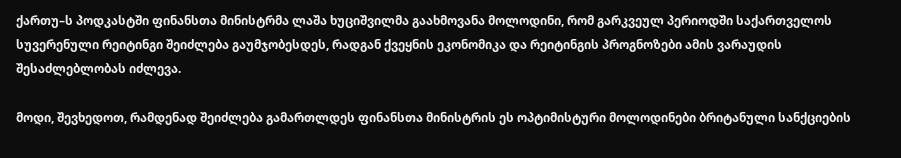ქართუ–ს პოდკასტში ფინანსთა მინისტრმა ლაშა ხუციშვილმა გაახმოვანა მოლოდინი, რომ გარკვეულ პერიოდში საქართველოს სუვერენული რეიტინგი შეიძლება გაუმჯობესდეს, რადგან ქვეყნის ეკონომიკა და რეიტინგის პროგნოზები ამის ვარაუდის შესაძლებლობას იძლევა.

მოდი, შევხედოთ, რამდენად შეიძლება გამართლდეს ფინანსთა მინისტრის ეს ოპტიმისტური მოლოდინები ბრიტანული სანქციების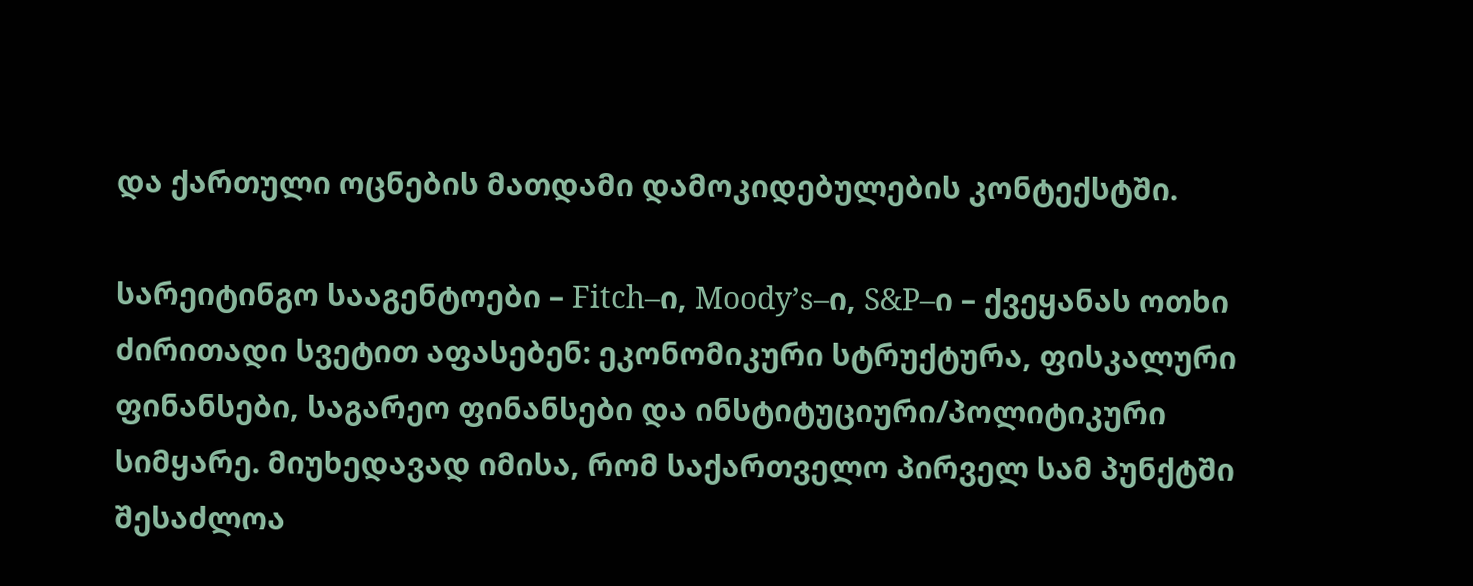და ქართული ოცნების მათდამი დამოკიდებულების კონტექსტში.

სარეიტინგო სააგენტოები – Fitch–ი, Moody’s–ი, S&P–ი – ქვეყანას ოთხი ძირითადი სვეტით აფასებენ: ეკონომიკური სტრუქტურა, ფისკალური ფინანსები, საგარეო ფინანსები და ინსტიტუციური/პოლიტიკური სიმყარე. მიუხედავად იმისა, რომ საქართველო პირველ სამ პუნქტში შესაძლოა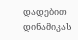დადებით დინამიკას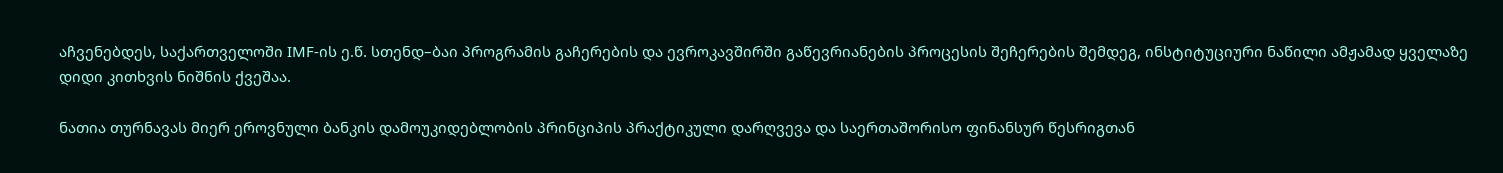აჩვენებდეს, საქართველოში IMF-ის ე.წ. სთენდ–ბაი პროგრამის გაჩერების და ევროკავშირში გაწევრიანების პროცესის შეჩერების შემდეგ, ინსტიტუციური ნაწილი ამჟამად ყველაზე დიდი კითხვის ნიშნის ქვეშაა.

ნათია თურნავას მიერ ეროვნული ბანკის დამოუკიდებლობის პრინციპის პრაქტიკული დარღვევა და საერთაშორისო ფინანსურ წესრიგთან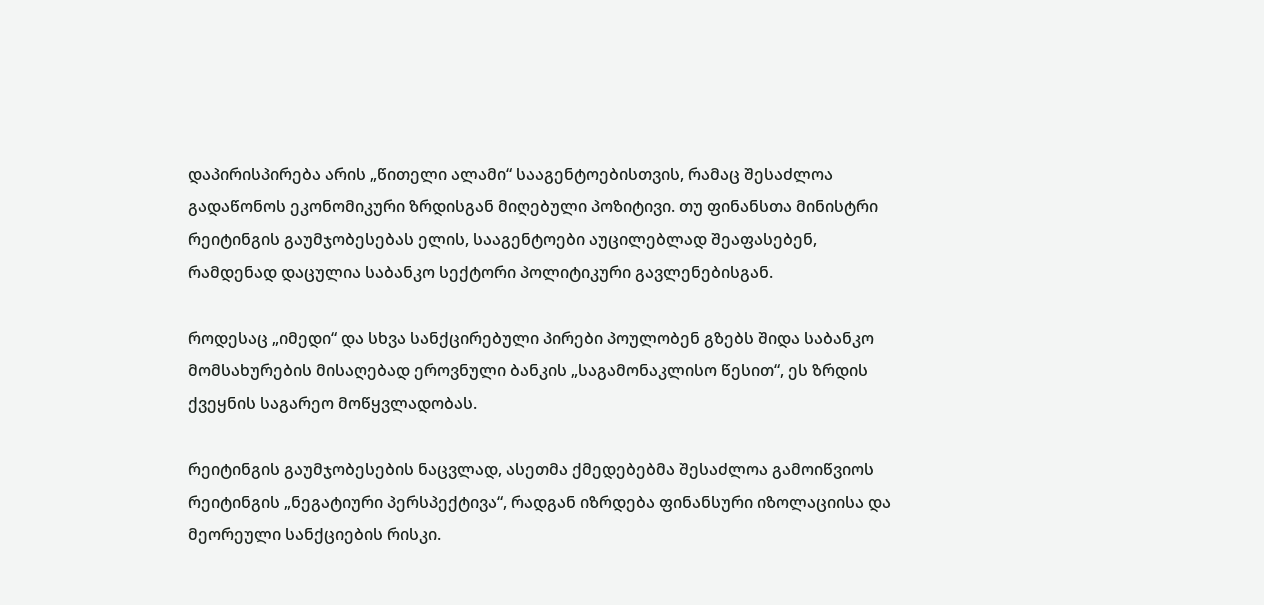დაპირისპირება არის „წითელი ალამი“ სააგენტოებისთვის, რამაც შესაძლოა გადაწონოს ეკონომიკური ზრდისგან მიღებული პოზიტივი. თუ ფინანსთა მინისტრი რეიტინგის გაუმჯობესებას ელის, სააგენტოები აუცილებლად შეაფასებენ, რამდენად დაცულია საბანკო სექტორი პოლიტიკური გავლენებისგან.

როდესაც „იმედი“ და სხვა სანქცირებული პირები პოულობენ გზებს შიდა საბანკო მომსახურების მისაღებად ეროვნული ბანკის „საგამონაკლისო წესით“, ეს ზრდის ქვეყნის საგარეო მოწყვლადობას.

რეიტინგის გაუმჯობესების ნაცვლად, ასეთმა ქმედებებმა შესაძლოა გამოიწვიოს რეიტინგის „ნეგატიური პერსპექტივა“, რადგან იზრდება ფინანსური იზოლაციისა და მეორეული სანქციების რისკი.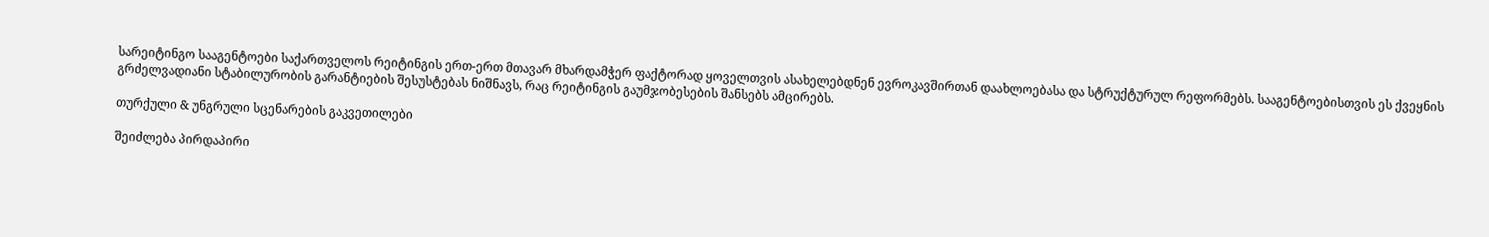სარეიტინგო სააგენტოები საქართველოს რეიტინგის ერთ-ერთ მთავარ მხარდამჭერ ფაქტორად ყოველთვის ასახელებდნენ ევროკავშირთან დაახლოებასა და სტრუქტურულ რეფორმებს. სააგენტოებისთვის ეს ქვეყნის გრძელვადიანი სტაბილურობის გარანტიების შესუსტებას ნიშნავს, რაც რეიტინგის გაუმჯობესების შანსებს ამცირებს.

თურქული & უნგრული სცენარების გაკვეთილები

შეიძლება პირდაპირი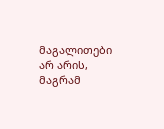მაგალითები არ არის, მაგრამ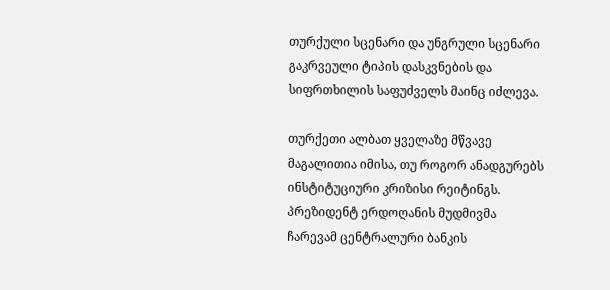თურქული სცენარი და უნგრული სცენარი გაკრვეული ტიპის დასკვნების და სიფრთხილის საფუძველს მაინც იძლევა.

თურქეთი ალბათ ყველაზე მწვავე მაგალითია იმისა, თუ როგორ ანადგურებს ინსტიტუციური კრიზისი რეიტინგს. პრეზიდენტ ერდოღანის მუდმივმა ჩარევამ ცენტრალური ბანკის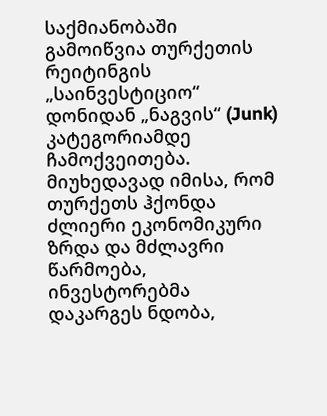საქმიანობაში გამოიწვია თურქეთის რეიტინგის „საინვესტიციო“ დონიდან „ნაგვის“ (Junk) კატეგორიამდე ჩამოქვეითება. მიუხედავად იმისა, რომ თურქეთს ჰქონდა ძლიერი ეკონომიკური ზრდა და მძლავრი წარმოება, ინვესტორებმა დაკარგეს ნდობა,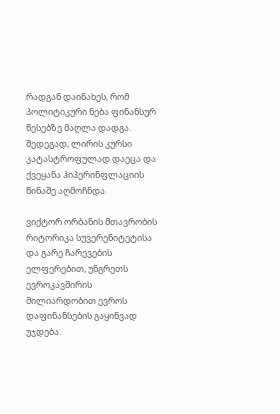რადგან დაინახეს, რომ პოლიტიკური ნება ფინანსურ წესებზე მაღლა დადგა. შედეგად, ლირის კურსი კატასტროფულად დაეცა და ქვეყანა ჰიპერინფლაციის წინაშე აღმოჩნდა.

ვიქტორ ორბანის მთავრობის რიტორიკა სუვერენიტეტისა და გარე ჩარევების ელფერებით, უნგრეთს ევროკავშირის მილიარდობით ევროს დაფინანსების გაყინვად უჯდება.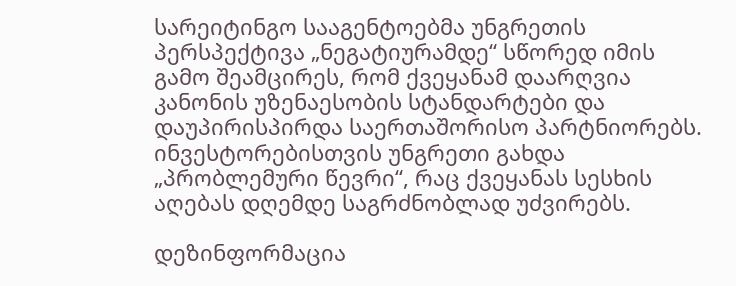სარეიტინგო სააგენტოებმა უნგრეთის პერსპექტივა „ნეგატიურამდე“ სწორედ იმის გამო შეამცირეს, რომ ქვეყანამ დაარღვია კანონის უზენაესობის სტანდარტები და დაუპირისპირდა საერთაშორისო პარტნიორებს. ინვესტორებისთვის უნგრეთი გახდა „პრობლემური წევრი“, რაც ქვეყანას სესხის აღებას დღემდე საგრძნობლად უძვირებს.

დეზინფორმაცია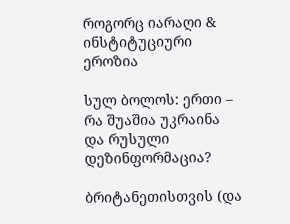როგორც იარაღი & ინსტიტუციური ეროზია

სულ ბოლოს: ერთი – რა შუაშია უკრაინა და რუსული დეზინფორმაცია?

ბრიტანეთისთვის (და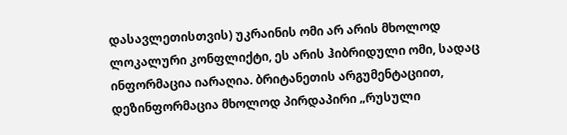დასავლეთისთვის) უკრაინის ომი არ არის მხოლოდ ლოკალური კონფლიქტი, ეს არის ჰიბრიდული ომი, სადაც ინფორმაცია იარაღია. ბრიტანეთის არგუმენტაციით, დეზინფორმაცია მხოლოდ პირდაპირი „რუსული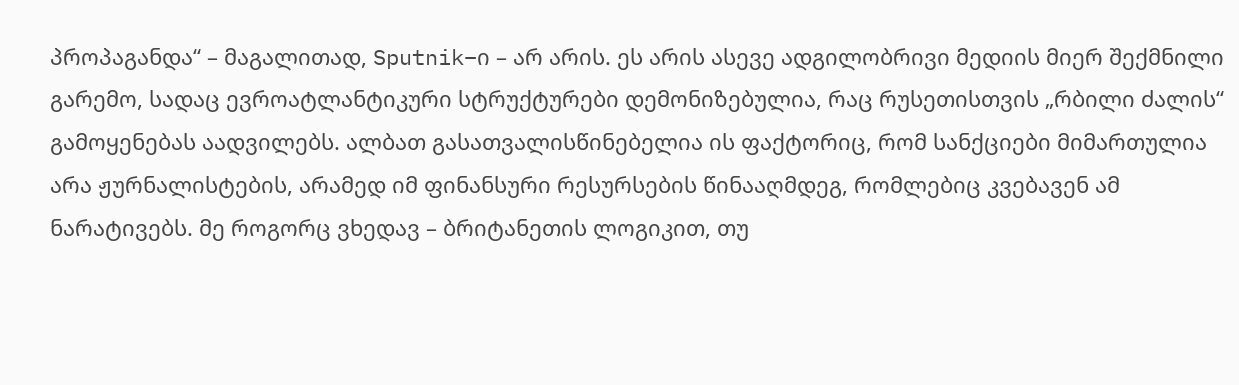პროპაგანდა“ – მაგალითად, Sputnik–ი – არ არის. ეს არის ასევე ადგილობრივი მედიის მიერ შექმნილი გარემო, სადაც ევროატლანტიკური სტრუქტურები დემონიზებულია, რაც რუსეთისთვის „რბილი ძალის“ გამოყენებას აადვილებს. ალბათ გასათვალისწინებელია ის ფაქტორიც, რომ სანქციები მიმართულია არა ჟურნალისტების, არამედ იმ ფინანსური რესურსების წინააღმდეგ, რომლებიც კვებავენ ამ ნარატივებს. მე როგორც ვხედავ – ბრიტანეთის ლოგიკით, თუ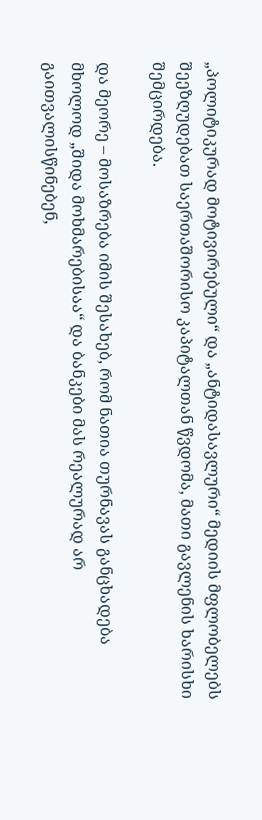„პოლიტიკურად მოტივირებული“ და „ანტიდასავლური“ მედიის მფლობელებს შეეზღუდებათ საერთაშორისო კაპიტალთან წვდომა, მათი გავლენის ხარისხი შემცირდება.

და მეორე – მოსაზრება იმის შესახებ, რომ ნათია თურნავას განცხადება მხოლოდ „შიდა მოხმარებისაა“ და ბანკები მას რეალურად არ გაითვალისწინებენ,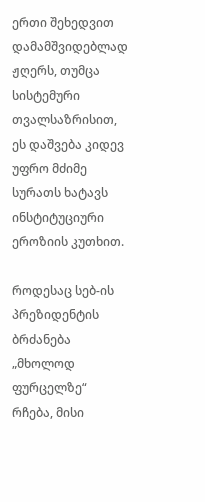ერთი შეხედვით დამამშვიდებლად ჟღერს, თუმცა სისტემური თვალსაზრისით, ეს დაშვება კიდევ უფრო მძიმე სურათს ხატავს ინსტიტუციური ეროზიის კუთხით.

როდესაც სებ-ის პრეზიდენტის ბრძანება „მხოლოდ ფურცელზე“ რჩება, მისი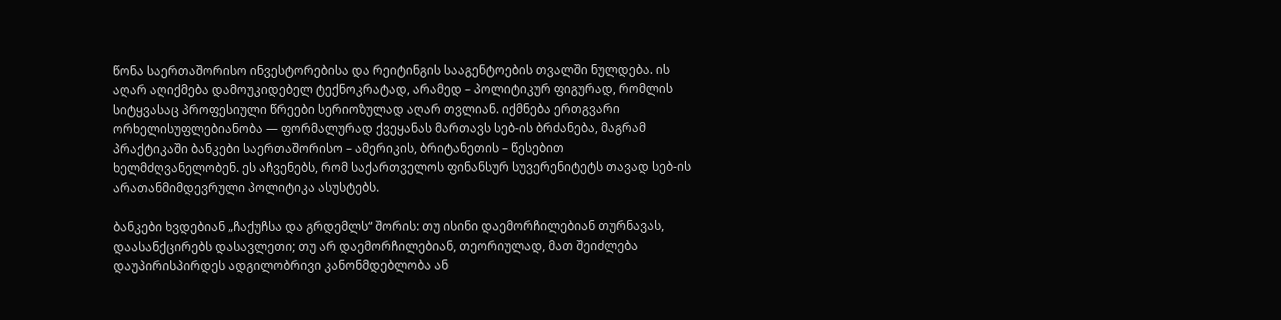წონა საერთაშორისო ინვესტორებისა და რეიტინგის სააგენტოების თვალში ნულდება. ის აღარ აღიქმება დამოუკიდებელ ტექნოკრატად, არამედ – პოლიტიკურ ფიგურად, რომლის სიტყვასაც პროფესიული წრეები სერიოზულად აღარ თვლიან. იქმნება ერთგვარი ორხელისუფლებიანობა — ფორმალურად ქვეყანას მართავს სებ-ის ბრძანება, მაგრამ პრაქტიკაში ბანკები საერთაშორისო – ამერიკის, ბრიტანეთის – წესებით ხელმძღვანელობენ. ეს აჩვენებს, რომ საქართველოს ფინანსურ სუვერენიტეტს თავად სებ-ის არათანმიმდევრული პოლიტიკა ასუსტებს.

ბანკები ხვდებიან „ჩაქუჩსა და გრდემლს“ შორის: თუ ისინი დაემორჩილებიან თურნავას, დაასანქცირებს დასავლეთი; თუ არ დაემორჩილებიან, თეორიულად, მათ შეიძლება დაუპირისპირდეს ადგილობრივი კანონმდებლობა ან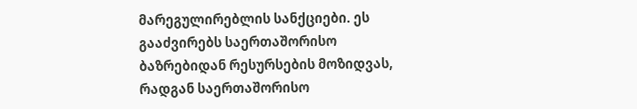მარეგულირებლის სანქციები. ეს გააძვირებს საერთაშორისო ბაზრებიდან რესურსების მოზიდვას, რადგან საერთაშორისო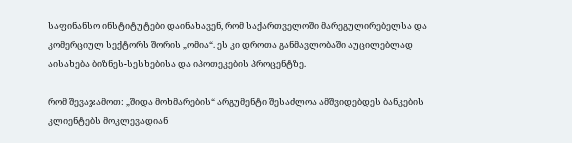საფინანსო ინსტიტუტები დაინახავენ, რომ საქართველოში მარეგულირებელსა და კომერციულ სექტორს შორის „ომია“. ეს კი დროთა განმავლობაში აუცილებლად აისახება ბიზნეს-სესხებისა და იპოთეკების პროცენტზე.

რომ შევაჯამოთ: „შიდა მოხმარების“ არგუმენტი შესაძლოა ამშვიდებდეს ბანკების კლიენტებს მოკლევადიან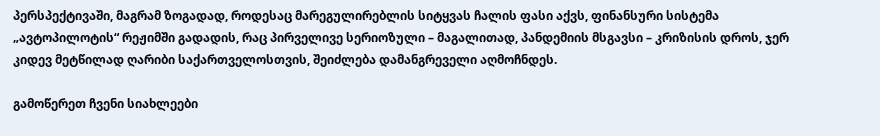პერსპექტივაში, მაგრამ ზოგადად, როდესაც მარეგულირებლის სიტყვას ჩალის ფასი აქვს, ფინანსური სისტემა „ავტოპილოტის“ რეჟიმში გადადის, რაც პირველივე სერიოზული – მაგალითად, პანდემიის მსგავსი – კრიზისის დროს, ჯერ კიდევ მეტწილად ღარიბი საქართველოსთვის, შეიძლება დამანგრეველი აღმოჩნდეს.

გამოწერეთ ჩვენი სიახლეები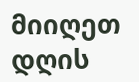მიიღეთ დღის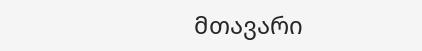მთავარი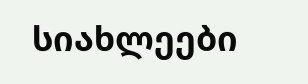სიახლეები